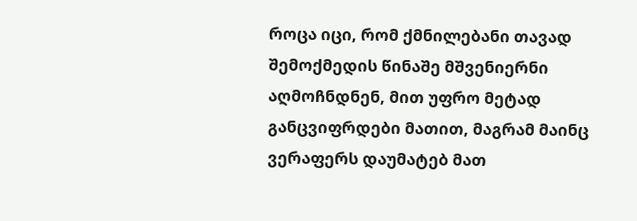როცა იცი, რომ ქმნილებანი თავად შემოქმედის წინაშე მშვენიერნი აღმოჩნდნენ, მით უფრო მეტად განცვიფრდები მათით, მაგრამ მაინც ვერაფერს დაუმატებ მათ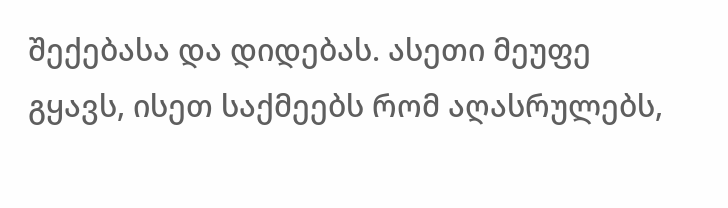შექებასა და დიდებას. ასეთი მეუფე გყავს, ისეთ საქმეებს რომ აღასრულებს,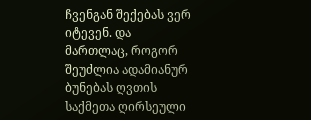ჩვენგან შექებას ვერ იტევენ. და მართლაც, როგორ შეუძლია ადამიანურ ბუნებას ღვთის საქმეთა ღირსეული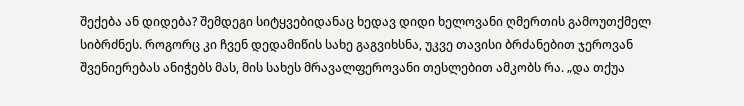შექება ან დიდება? შემდეგი სიტყვებიდანაც ხედავ დიდი ხელოვანი ღმერთის გამოუთქმელ სიბრძნეს. როგორც კი ჩვენ დედამიწის სახე გაგვიხსნა, უკვე თავისი ბრძანებით ჯეროვან შვენიერებას ანიჭებს მას, მის სახეს მრავალფეროვანი თესლებით ამკობს რა. „და თქუა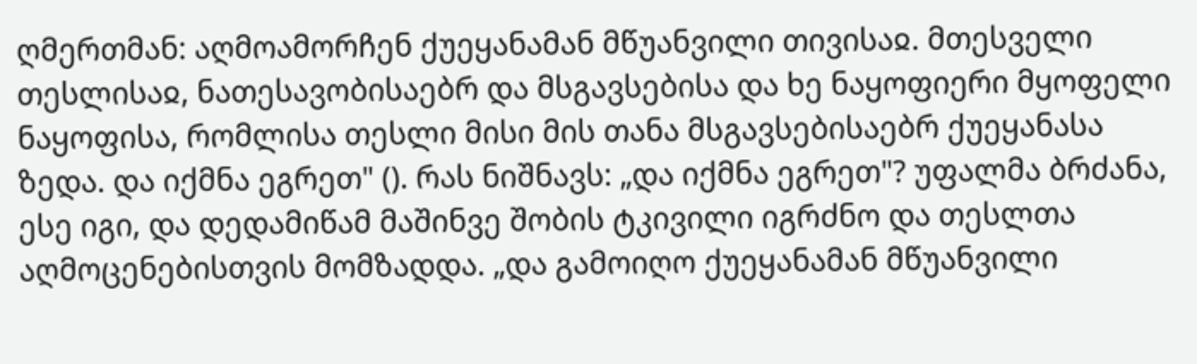ღმერთმან: აღმოამორჩენ ქუეყანამან მწუანვილი თივისაჲ. მთესველი თესლისაჲ, ნათესავობისაებრ და მსგავსებისა და ხე ნაყოფიერი მყოფელი ნაყოფისა, რომლისა თესლი მისი მის თანა მსგავსებისაებრ ქუეყანასა ზედა. და იქმნა ეგრეთ" (). რას ნიშნავს: „და იქმნა ეგრეთ"? უფალმა ბრძანა, ესე იგი, და დედამიწამ მაშინვე შობის ტკივილი იგრძნო და თესლთა აღმოცენებისთვის მომზადდა. „და გამოიღო ქუეყანამან მწუანვილი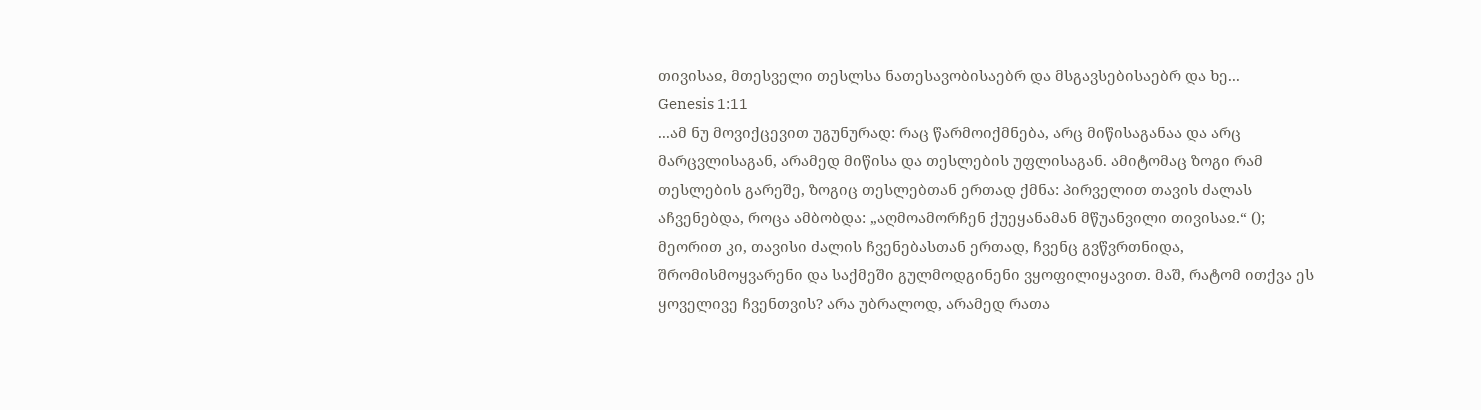თივისაჲ, მთესველი თესლსა ნათესავობისაებრ და მსგავსებისაებრ და ხე...
Genesis 1:11
...ამ ნუ მოვიქცევით უგუნურად: რაც წარმოიქმნება, არც მიწისაგანაა და არც მარცვლისაგან, არამედ მიწისა და თესლების უფლისაგან. ამიტომაც ზოგი რამ თესლების გარეშე, ზოგიც თესლებთან ერთად ქმნა: პირველით თავის ძალას აჩვენებდა, როცა ამბობდა: „აღმოამორჩენ ქუეყანამან მწუანვილი თივისაჲ.“ (); მეორით კი, თავისი ძალის ჩვენებასთან ერთად, ჩვენც გვწვრთნიდა, შრომისმოყვარენი და საქმეში გულმოდგინენი ვყოფილიყავით. მაშ, რატომ ითქვა ეს ყოველივე ჩვენთვის? არა უბრალოდ, არამედ რათა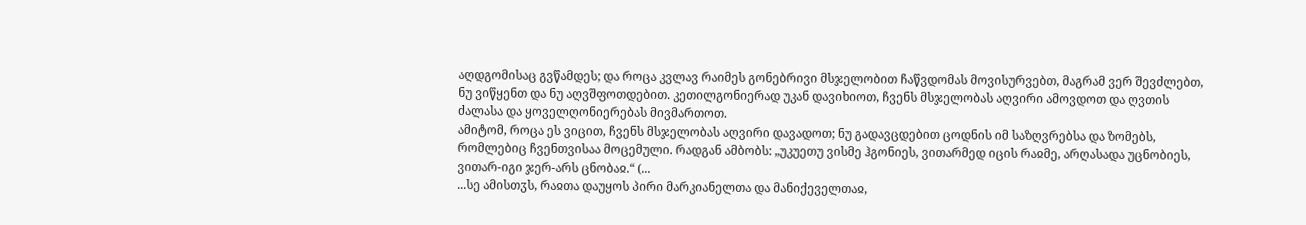აღდგომისაც გვწამდეს; და როცა კვლავ რაიმეს გონებრივი მსჯელობით ჩაწვდომას მოვისურვებთ, მაგრამ ვერ შევძლებთ, ნუ ვიწყენთ და ნუ აღვშფოთდებით. კეთილგონიერად უკან დავიხიოთ, ჩვენს მსჯელობას აღვირი ამოვდოთ და ღვთის ძალასა და ყოველღონიერებას მივმართოთ.
ამიტომ, როცა ეს ვიცით, ჩვენს მსჯელობას აღვირი დავადოთ; ნუ გადავცდებით ცოდნის იმ საზღვრებსა და ზომებს, რომლებიც ჩვენთვისაა მოცემული. რადგან ამბობს: „უკუეთუ ვისმე ჰგონიეს, ვითარმედ იცის რაჲმე, არღასადა უცნობიეს, ვითარ-იგი ჯერ-არს ცნობაჲ.“ (...
...სე ამისთჳს, რაჲთა დაუყოს პირი მარკიანელთა და მანიქეველთაჲ,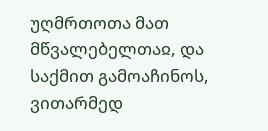უღმრთოთა მათ მწვალებელთაჲ, და საქმით გამოაჩინოს, ვითარმედ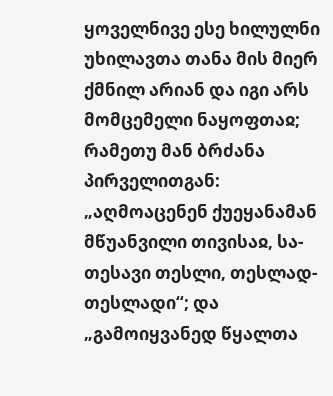ყოველნივე ესე ხილულნი უხილავთა თანა მის მიერ ქმნილ არიან და იგი არს მომცემელი ნაყოფთაჲ; რამეთუ მან ბრძანა პირველითგან: „აღმოაცენენ ქუეყანამან მწუანვილი თივისაჲ, სა-თესავი თესლი, თესლად-თესლადი“; და „გამოიყვანედ წყალთა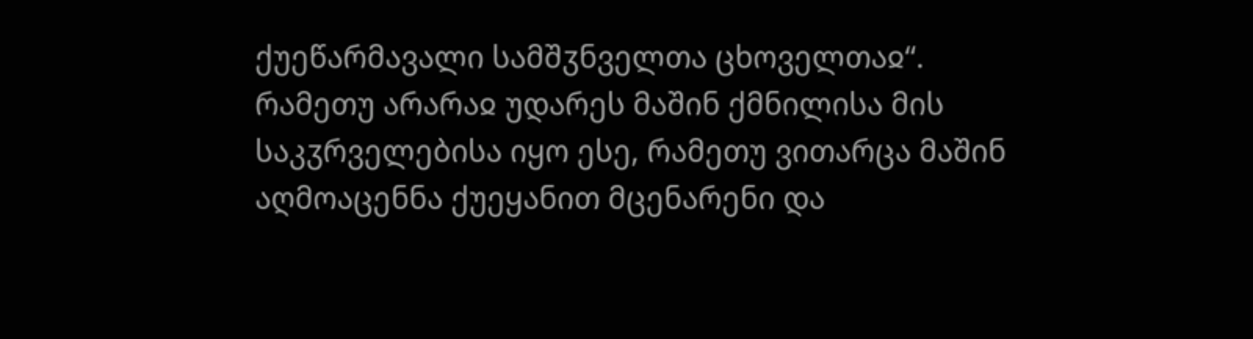ქუეწარმავალი სამშჳნველთა ცხოველთაჲ“. რამეთუ არარაჲ უდარეს მაშინ ქმნილისა მის საკჳრველებისა იყო ესე, რამეთუ ვითარცა მაშინ აღმოაცენნა ქუეყანით მცენარენი და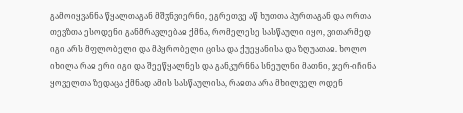გამოიყვანნა წყალთაგან მშჳნვიერნი, ეგრეთვე აწ ხუთთა პურთაგან და ორთა თევზთა ესოდენი განმრავლებაჲ ქმნა, რომელესე სასწაული იყო, ვითარმედ იგი არს მფლობელი და მპყრობელი ცისა და ქუეყანისა და ზღუათაჲ. ხოლო იხილა რაჲ ერი იგი და შეეწყალნეს და განკურნნა სნეულნი მათნი, ჯერ-იჩინა ყოველთა ზედაცა ქმნად ამის სასწაულისა, რაჲთა არა მხილველ ოდენ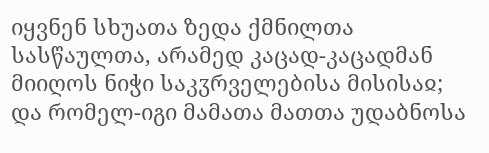იყვნენ სხუათა ზედა ქმნილთა სასწაულთა, არამედ კაცად-კაცადმან მიიღოს ნიჭი საკჳრველებისა მისისაჲ; და რომელ-იგი მამათა მათთა უდაბნოსა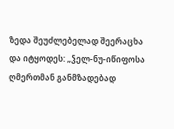ზედა შეუძლებელად შეერაცხა და იტყოდეს: „ჴელ-ნუ-იწიფოსა ღმერთმან განმზადებად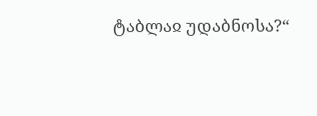ტაბლაჲ უდაბნოსა?“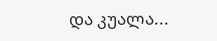და კუალა...